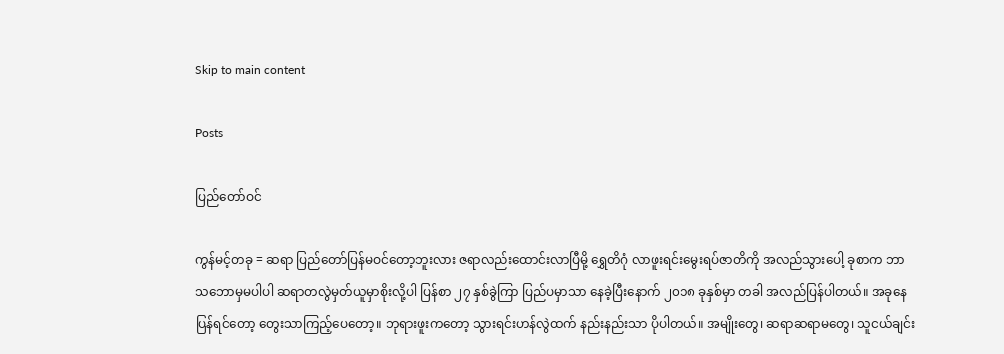Skip to main content

Posts

ပြည်တော်ဝင်

ကွန်မင့်တခု = ဆရာ ပြည်တော်ပြန်မဝင်တော့ဘူးလား ဇရာလည်းထောင်းလာပြီမို့ ရွှေတိဂုံ လာဖူးရင်းမွေးရပ်ဇာတိကို အလည်သွားပေါ့ ခုစာက ဘာသဘောမှမပါပါ ဆရာတလွဲမှတ်ယူမှာစိုးလို့ပါ ပြန်စာ ၂၇ နှစ်ခွဲကြာ ပြည်ပမှာသာ နေခဲ့ပြီးနောက် ၂၀၁၈ ခုနှစ်မှာ တခါ အလည်ပြန်ပါတယ်။ အခုနေ ပြန်ရင်တော့ တွေးသာကြည့်ပေတော့။ ဘုရားဖူးကတော့ သွားရင်းဟန်လွဲထက် နည်းနည်းသာ ပိုပါတယ်။ အမျိုးတွေ၊ ဆရာဆရာမတွေ၊ သူငယ်ချင်း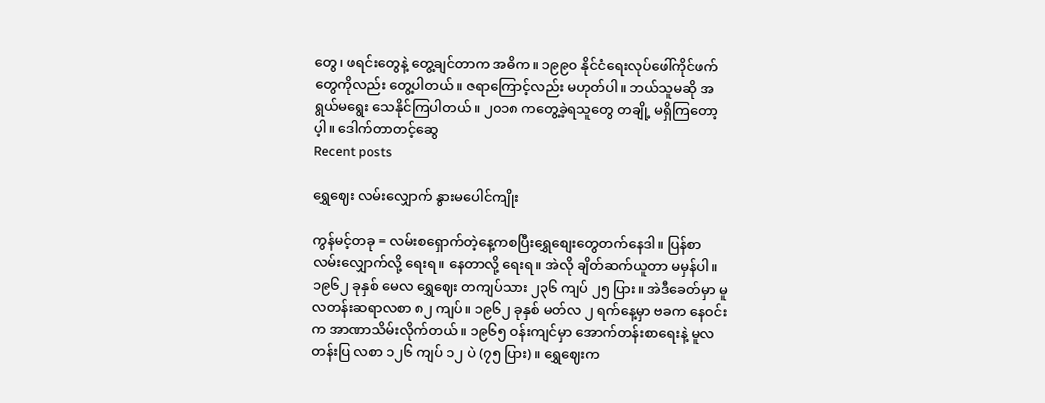တွေ၊ ဖရင်းတွေနဲ့ တွေ့ချင်တာက အဓိက။ ၁၉၉၀ နိုင်ငံရေးလုပ်ဖေါ်ကိုင်ဖက်တွေကိုလည်း တွေ့ပါတယ်။ ဇရာကြောင့်လည်း မဟုတ်ပါ။ ဘယ်သူမဆို အရွယ်မရွေး သေနိုင်ကြပါတယ်။ ၂၀၁၈ ကတွေ့ခဲ့ရသူတွေ တချို့ မရှိကြတော့ပ့ါ။ ဒေါက်တာတင့်ဆွေ
Recent posts

ရွှေဈေး လမ်းလျှောက် နွားမပေါင်ကျိုး

ကွန်မင့်တခု = လမ်းစရှောက်တဲ့နေ့ကစပြီးရွှေစျေးတွေတက်နေဒါ။ ပြန်စာ လမ်းလျှောက်လို့ ရေးရ။ နေတာလို့ ရေးရ။ အဲလို ချိတ်ဆက်ယူတာ မမှန်ပါ။  ၁၉၆၂ ခုနှစ် မေလ ရွှေဈေး တကျပ်သား ၂၃၆ ကျပ် ၂၅ ပြား။ အဲဒီခေတ်မှာ မူလတန်းဆရာလစာ ၈၂ ကျပ်။ ၁၉၆၂ ခုနှစ် မတ်လ ၂ ရက်နေ့မှာ ဗခက နေဝင်းက အာဏာသိမ်းလိုက်တယ်။ ၁၉၆၅ ဝန်းကျင်မှာ အောက်တန်းစာရေးနဲ့ မူလတန်းပြ လစာ ၁၂၆ ကျပ် ၁၂ ပဲ (၇၅ ပြား)။ ရွှေဈေးက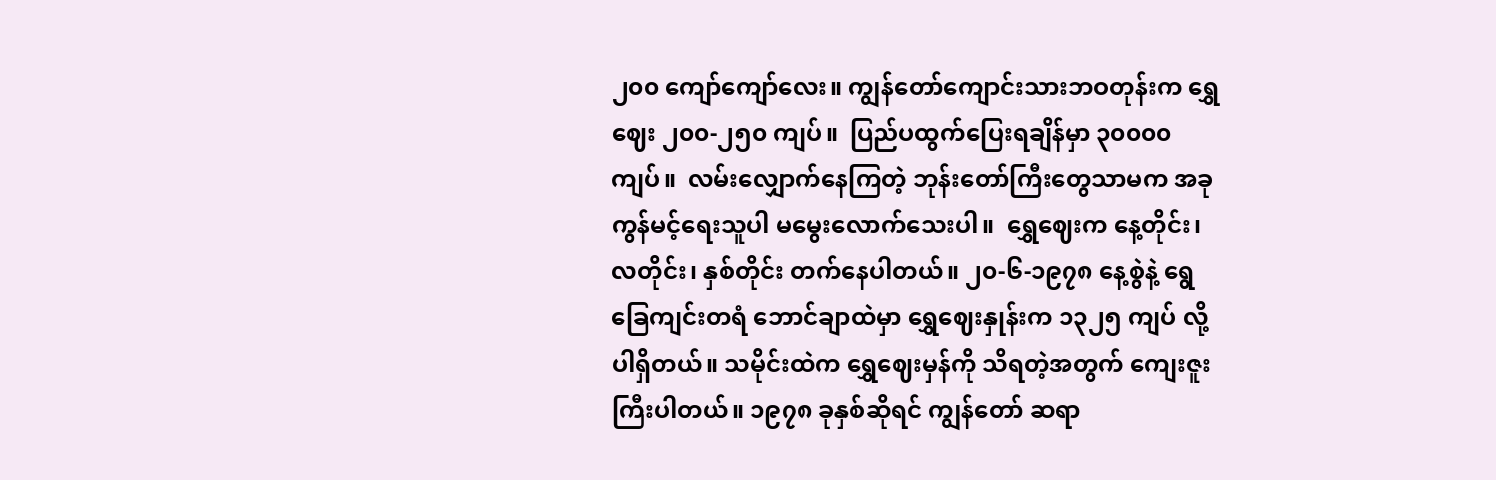၂၀၀ ကျော်ကျော်လေး။ ကျွန်တော်ကျောင်းသားဘဝတုန်းက ရွှေဈေး ၂၀၀-၂၅၀ ကျပ်။  ပြည်ပထွက်ပြေးရချိန်မှာ ၃၀၀၀၀ ကျပ်။  လမ်းလျှောက်နေကြတဲ့ ဘုန်းတော်ကြီးတွေသာမက အခုကွန်မင့်ရေးသူပါ မမွေးလောက်သေးပါ။  ရွှေဈေးက နေ့တိုင်း၊ လတိုင်း၊ နှစ်တိုင်း တက်နေပါတယ်။ ၂၀-၆-၁၉၇၈ နေ့စွဲနဲ့ ရွေခြေကျင်းတရံ ဘောင်ချာထဲမှာ ရွှေဈေးနှုန်းက ၁၃၂၅ ကျပ် လို့ပါရှိတယ်။ သမိုင်းထဲက ရွှေဈေးမှန်ကို သိရတဲ့အတွက် ကျေးဇူးကြီးပါတယ်။ ၁၉၇၈ ခုနှစ်ဆိုရင် ကျွန်တော် ဆရာ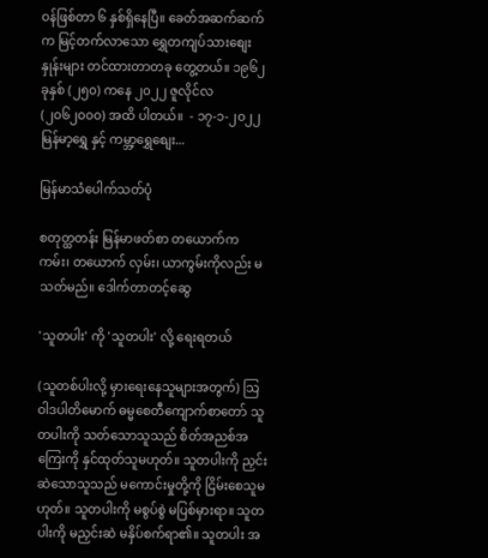ဝန်ဖြစ်တာ ၆ နှစ်ရှိနေပြီ။ ခေတ်အဆက်ဆက်က မြင့်တက်လာသော ရွှေတကျပ်သားစျေးနှုန်းများ တင်ထားတာတခု တွေ့တယ်။ ၁၉၆၂ ခုနှစ် (၂၅၀) ကနေ ၂၀၂၂ ဇူလိုင်လ (၂၀၆၂၀၀၀) အထိ ပါတယ်။  - ၁၇-၁-၂၀၂၂ မြန်မာ့ရွှေ နှင့် ကမ္ဘာ့ရွှေစျေး...

မြန်မာသံပေါက်သတ်ပုံ

စတုတ္ထတန်း မြန်မာဖတ်စာ တယောက်က ကမ်း၊ တယောက် လှမ်း၊ ယာကွမ်းကိုလည်း မသတ်မည်။ ဒေါက်တာတင့်ဆွေ

'သူတပါး' ကို 'သူတပါး' လို့ ရေးရတယ်

(သူတစ်ပါးလို့ မှားရေးနေသူများအတွက်) သြဝါဒပါတိမောက် ဓမ္မစေတီကျောက်စာတော် သူတပါးကို သတ်သောသူသည် စိတ်အညစ်အကြေးကို နှင်ထုတ်သူမဟုတ်။ သူတပါးကို ညှင်းဆဲသောသူသည် မကောင်းမှုတို့ကို ငြိမ်းစေသူမဟုတ်။ သူတပါးကို မစွပ်စွဲ မပြစ်မှားရာ။ သူတပါးကို မညှင်းဆဲ မနှိပ်စက်ရာ၏။ သူတပါး အ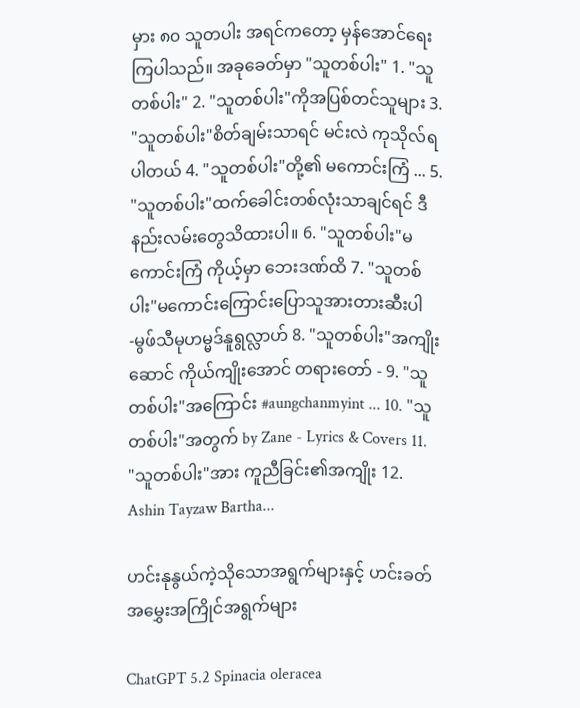မှား ၈၀ သူတပါး အရင်ကတော့ မှန်အောင်ရေးကြပါသည်။ အခုခေတ်မှာ "သူတစ်ပါး" 1. "သူတစ်ပါး" 2. "သူတစ်ပါး"ကိုအပြစ်တင်သူများ 3. "သူတစ်ပါး"စိတ်ချမ်းသာရင် မင်းလဲ ကုသိုလ်ရပါတယ် 4. "သူတစ်ပါး"တို့၏ မကောင်းကြံ ... 5. "သူတစ်ပါး"ထက်ခေါင်းတစ်လုံးသာချင်ရင် ဒီနည်းလမ်းတွေသိထားပါ။ 6. "သူတစ်ပါး"မကောင်းကြံ ကိုယ့်မှာ ဘေးဒဏ်ထိ 7. "သူတစ်ပါး"မကောင်းကြောင်းပြောသူအားတားဆီးပါ -မွဖ်သီမုဟမ္မဒ်နူရွလ္လာဟ် 8. "သူတစ်ပါး"အကျိုးဆောင် ကိုယ်ကျိုးအောင် တရားတော် - 9. "သူတစ်ပါး"အကြောင်း #aungchanmyint ... 10. "သူတစ်ပါး"အတွက် by Zane - Lyrics & Covers 11. "သူတစ်ပါး"အား ကူညီခြင်း၏အကျိုး 12. Ashin Tayzaw Bartha...

ဟင်းနုနွယ်ကဲ့သိုသောအရွက်များနှင့် ဟင်းခတ်အမွှေးအကြိုင်အရွက်များ

ChatGPT 5.2 Spinacia oleracea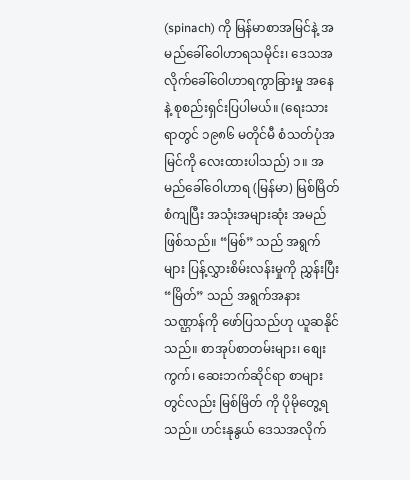(spinach) ကို မြန်မာစာအမြင်နဲ့ အမည်ခေါ်ဝေါဟာရသမိုင်း၊ ဒေသအလိုက်ခေါ်ဝေါဟာရကွာခြားမှု အနေနဲ့ စုစည်းရှင်းပြပါမယ်။ (ရေးသားရာတွင် ၁၉၈၆ မတိုင်မီ စံသတ်ပုံအမြင်ကို လေးထားပါသည်) ၁။ အမည်ခေါ်ဝေါဟာရ (မြန်မာ) မြစ်မြိတ် စံကျပြီး အသုံးအများဆုံး အမည်ဖြစ်သည်။ “မြစ်” သည် အရွက်များ ပြန့်လွှားစိမ်းလန်းမှုကို ညွှန်းပြီး “မြိတ်” သည် အရွက်အနားသဏ္ဌာန်ကို ဖော်ပြသည်ဟု ယူဆနိုင်သည်။ စာအုပ်စာတမ်းများ၊ စျေးကွက်၊ ဆေးဘက်ဆိုင်ရာ စာများတွင်လည်း မြစ်မြိတ် ကို ပိုမိုတွေ့ရသည်။ ဟင်းနုနွယ် ဒေသအလိုက်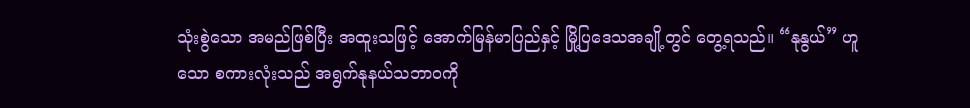သုံးစွဲသော အမည်ဖြစ်ပြီး အထူးသဖြင့် အောက်မြန်မာပြည်နှင့် မြို့ပြဒေသအချို့တွင် တွေ့ရသည်။ “နုနွယ်” ဟူသော စကားလုံးသည် အရွက်နုနယ်သဘာဝကို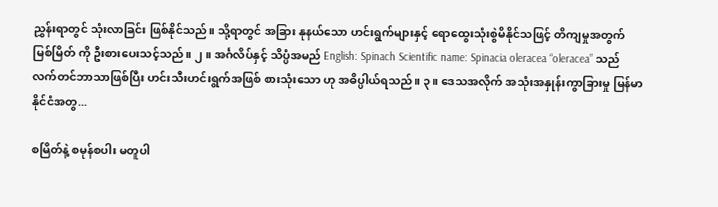ညွှန်းရာတွင် သုံးလာခြင်း ဖြစ်နိုင်သည်။ သို့ရာတွင် အခြား နုနယ်သော ဟင်းရွက်များနှင့် ရောထွေးသုံးစွဲမိနိုင်သဖြင့် တိကျမှုအတွက် မြစ်မြိတ် ကို ဦးစားပေးသင့်သည်။ ၂။ အင်္ဂလိပ်နှင့် သိပ္ပံအမည် English: Spinach Scientific name: Spinacia oleracea “oleracea” သည် လက်တင်ဘာသာဖြစ်ပြီး ဟင်းသီးဟင်းရွက်အဖြစ် စားသုံးသော ဟု အဓိပ္ပါယ်ရသည်။ ၃။ ဒေသအလိုက် အသုံးအနှုန်းကွာခြားမှု မြန်မာနိုင်ငံအတွ...

စမြိတ်နဲ့ စမုန်စပါး မတူပါ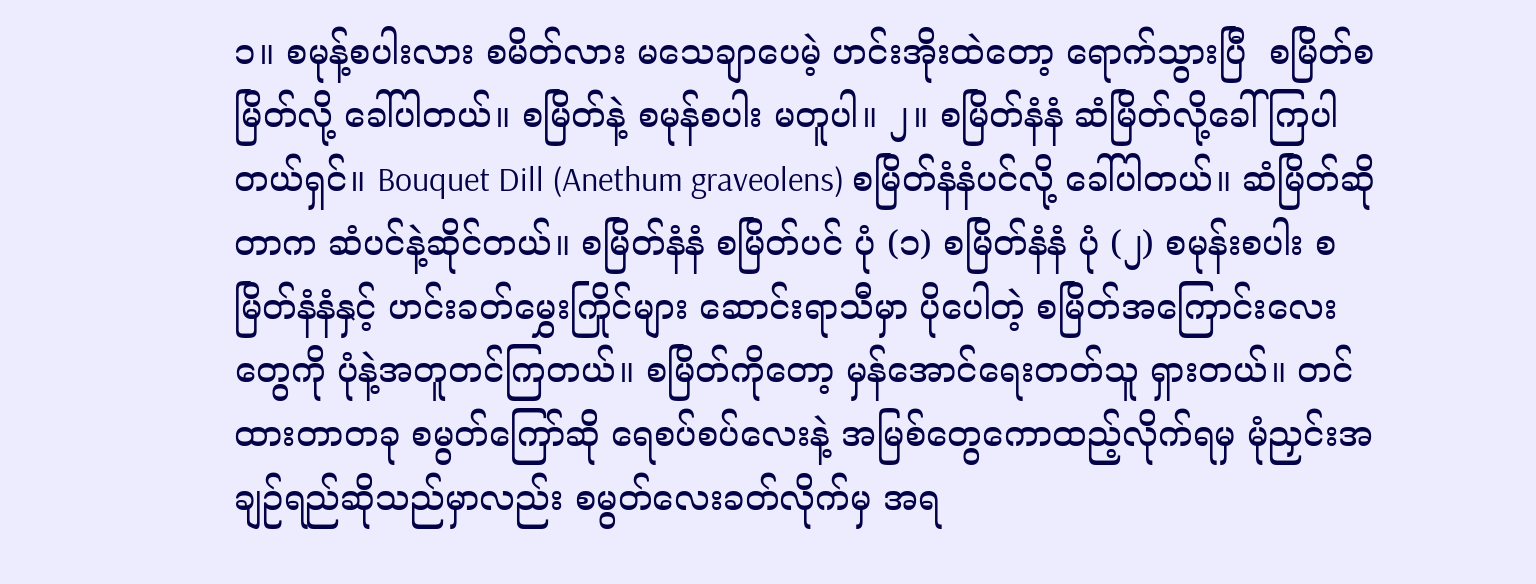၁။ စမုန့်စပါးလား စမိတ်လား မသေချာပေမဲ့ ဟင်းအိုးထဲတော့ ရောက်သွားပြီ  စမြိတ်စမြိတ်လို့ ခေါ်ပါတယ်။ စမြိတ်နဲ့ စမုန်စပါး မတူပါ။ ၂။ စမြိတ်နံနံ ဆံမြိတ်လို့ခေါ်ကြပါတယ်ရှင်။ Bouquet Dill (Anethum graveolens) စမြိတ်နံနံပင်လို့ ခေါ်ပါတယ်။ ဆံမြိတ်ဆိုတာက ဆံပင်နဲ့ဆိုင်တယ်။ စမြိတ်နံနံ စမြိတ်ပင် ပုံ (၁) စမြိတ်နံနံ ပုံ (၂) စမုန်းစပါး စမြိတ်နံနံနှင့် ဟင်းခတ်မွှေးကြိုင်များ ဆောင်းရာသီမှာ ပိုပေါတဲ့ စမြိတ်အကြောင်းလေးတွေကို ပုံနဲ့အတူတင်ကြတယ်။ စမြိတ်ကိုတော့ မှန်အောင်ရေးတတ်သူ ရှားတယ်။ တင်ထားတာတခု စမွတ်ကြော်ဆို ရေစပ်စပ်လေးနဲ့ အမြစ်တွေကောထည့်လိုက်ရမှ မုံညှင်းအချဉ်ရည်ဆိုသည်မှာလည်း စမွတ်လေးခတ်လိုက်မှ အရ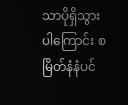သာပိုရှိသွားပါကြောင်း စမြိတ်နံနံပင်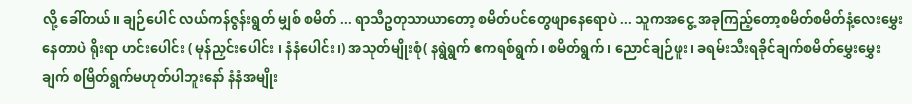လို့ ခေါ်တယ်။ ချဉ်ပေါင် လယ်ကန်ဇွန်းရွတ် မျှစ် စမိတ် ... ရာသီဥတုသာယာတော့ စမိတ်ပင်တွေဖျာနေရောပဲ ... သူကအငွေ့ အခုကြည့်တော့စမိတ်စမိတ်နံ့လေးမွှေးနေတာပဲ ရိုးရာ ဟင်းပေါင်း ( မုန်ညှင်းပေါင်း ၊ နံနံပေါင်း၊) အသုတ်မျိုးစုံ( နရွဲရွက် ဧကရစ်ရွက်၊ စမိတ်ရွက် ၊ ညောင်ချဉ်ဖူး၊ ခရမ်းသီးရခိုင်ချက်စမိတ်မွှေးမွှေးချက် စမြိတ်ရွက်မဟုတ်ပါဘူးနော် နံနံအမျိုး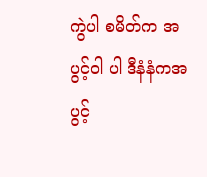ကွဲပါ စမိတ်က အပွင့်ဝါ ပါ ဒီနံနံကအပွင့်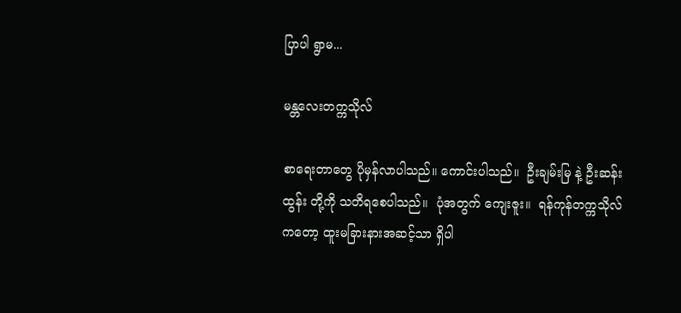ပြာပါ ရွာမ...

မန္တလေးတက္ကသိုလ်

စာရေးတာတွေ ပိုမှန်လာပါသည်။ ကောင်းပါသည်။  ဦးချမ်းမြ နဲ့ ဦးဆန်းထွန်း တို့ကို သတိရစေပါသည်။  ပုံအတွက် ကျေးဇူး။  ရန်ကုန်တက္ကသိုလ်ကတော့ ထူးမခြားနားအဆင့်သာ ရှိပါ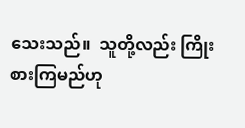သေးသည်။  သူတို့လည်း ကြိုးစားကြမည်ဟု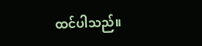ထင်ပါသည်။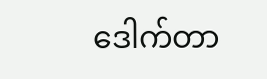ဒေါက်တာ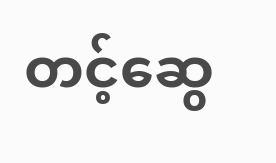တင့်ဆွေ